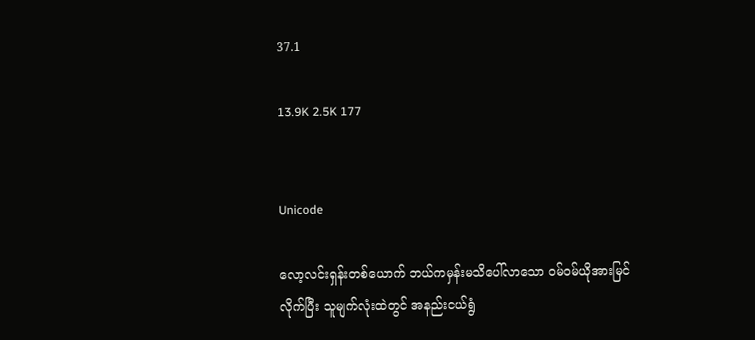37.1

13.9K 2.5K 177


Unicode

လော့လင်းရှန်းတစ်ယောက် ဘယ်ကမှန်းမသိပေါ်လာသော ဝမ်ဝမ်ယိုအားမြင်လိုက်ပြီး သူမျက်လုံးထဲတွင် အနည်းငယ်ရွံ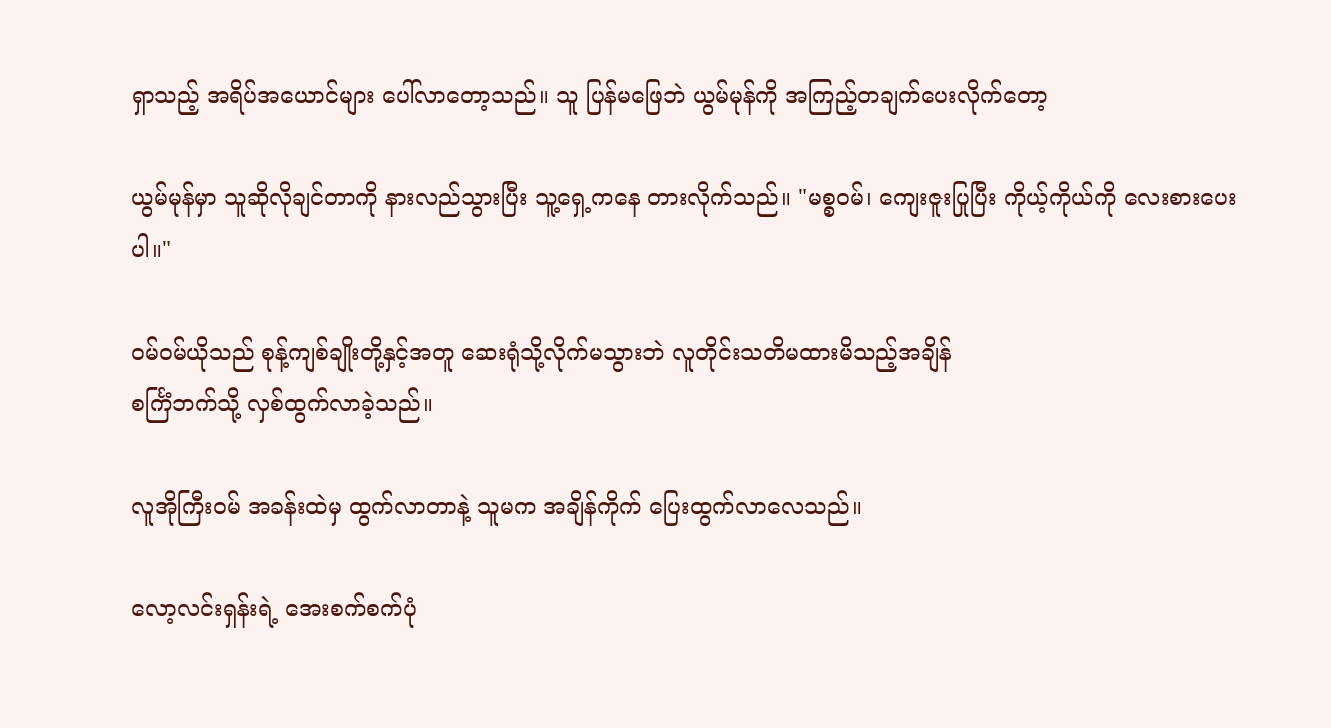ရှာသည့် အရိပ်အယောင်များ ပေါ်လာတော့သည်။ သူ ပြန်မဖြေဘဲ ယွမ်မုန်ကို အကြည့်တချက်ပေးလိုက်တော့

ယွမ်မုန်မှာ သူဆိုလိုချင်တာကို နားလည်သွားပြီး သူ့ရှေ့ကနေ တားလိုက်သည်။ "မစ္စဝမ်၊ ကျေးဇူးပြုပြီး ကိုယ့်ကိုယ်ကို လေးစားပေးပါ။"

ဝမ်ဝမ်ယိုသည် စုန့်ကျစ်ချိုးတို့နှင့်အတူ ဆေးရုံသို့လိုက်မသွားဘဲ လူတိုင်းသတိမထားမိသည့်အချိန်
စင်္ကြံဘက်သို့ လှစ်ထွက်လာခဲ့သည်။

လူအိုကြီးဝမ် အခန်းထဲမှ ထွက်လာတာနဲ့ သူမက အချိန်ကိုက် ပြေးထွက်လာလေသည်။

လော့လင်းရှန်းရဲ့ အေးစက်စက်ပုံ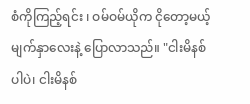စံကိုကြည့်ရင်း ၊ ဝမ်ဝမ်ယိုက ငိုတော့မယ့်မျက်နှာလေးနဲ့ ပြောလာသည်။ "ငါးမိနစ်ပါပဲ၊ ငါးမိနစ်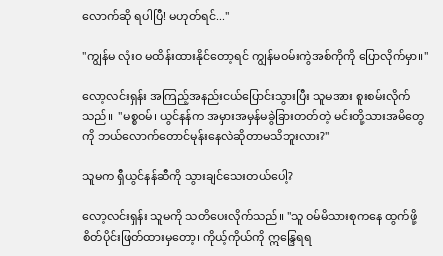လောက်ဆို ရပါပြီ! မဟုတ်ရင်..."

"ကျွန်မ လုံးဝ မထိန်းထားနိုင်တော့ရင် ကျွန်မဝမ်းကွဲအစ်ကိုကို ပြောလိုက်မှာ။"

လော့လင်းရှန်း အကြည့်အနည်းငယ်ပြောင်းသွားပြီး သူမအား စူးစမ်းလိုက်သည်။  "မစ္စဝမ်၊ ယွင်နန်က အမှားအမှန်မခွဲခြားတတ်တဲ့ မင်းတို့သားအမိတွေကို ဘယ်လောက်တောင်မုန်းနေလဲဆိုတာမသိဘူးလား?"

သူမက ရှီယွင်နန်ဆီကို သွားချင်သေးတယ်ပေါ့?

လော့လင်းရှန်း သူမကို သတိပေးလိုက်သည်။ "သူ ဝမ်မိသားစုကနေ ထွက်ဖို့ စိတ်ပိုင်းဖြတ်ထားမှတော့၊ ကိုယ့်ကိုယ်ကို ဣန္ဒြေရရ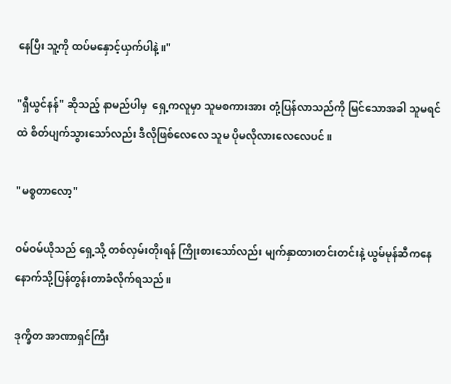နေပြီး သူ့ကို ထပ်မနှောင့်ယှက်ပါနဲ့။"

"ရှီယွင်နန်" ဆိုသည့် နာမည်ပါမှ  ရှေ့ကလူမှာ သူမစကားအား တုံ့ပြန်လာသည်ကို မြင်သောအခါ သူမရင်ထဲ စိတ်ပျက်သွားသော်လည်း ဒီလိုဖြစ်လေလေ သူမ ပိုမလိုလားလေလေပင်။

"မစ္စတာလော့"

ဝမ်ဝမ်ယိုသည် ရှေ့သို့ တစ်လှမ်းတိုးရန် ကြိုးစားသော်လည်း မျက်နှာထားတင်းတင်းနဲ့ ယွမ်မုန်ဆီကနေ နောက်သို့ပြန်တွန်းတာခံလိုက်ရသည်။

ဒုက္ခိတ အာဏာရှင်ကြီး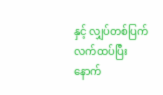နှင့် လျှပ်တစ်ပြက်လက်ထပ်ပြီးနောက်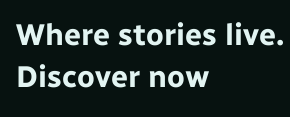Where stories live. Discover now